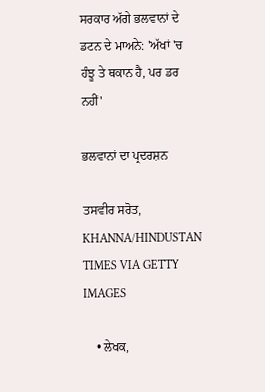ਸਰਕਾਰ ਅੱਗੇ ਭਲਵਾਨਾਂ ਦੇ ਡਟਨ ਦੇ ਮਾਅਨੇ: 'ਅੱਖਾਂ 'ਚ ਹੰਝੂ ਤੇ ਥਕਾਨ ਹੈ, ਪਰ ਡਰ ਨਹੀਂ'

ਭਲਵਾਨਾਂ ਦਾ ਪ੍ਰਦਰਸ਼ਨ

ਤਸਵੀਰ ਸਰੋਤ, KHANNA/HINDUSTAN TIMES VIA GETTY IMAGES

    • ਲੇਖਕ,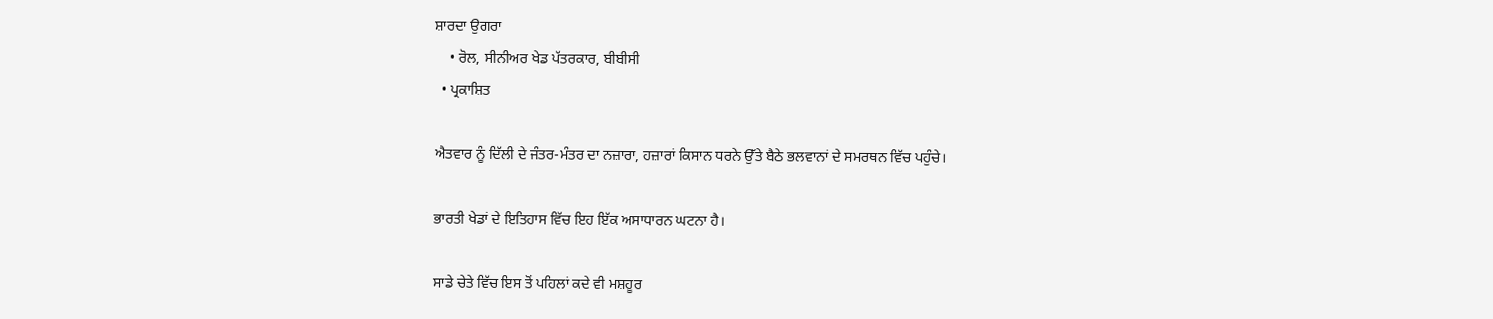ਸ਼ਾਰਦਾ ਉਗਰਾ
    • ਰੋਲ, ਸੀਨੀਅਰ ਖੇਡ ਪੱਤਰਕਾਰ, ਬੀਬੀਸੀ
  • ਪ੍ਰਕਾਸ਼ਿਤ

ਐਤਵਾਰ ਨੂੰ ਦਿੱਲੀ ਦੇ ਜੰਤਰ-ਮੰਤਰ ਦਾ ਨਜ਼ਾਰਾ, ਹਜ਼ਾਰਾਂ ਕਿਸਾਨ ਧਰਨੇ ਉੱਤੇ ਬੈਠੇ ਭਲਵਾਨਾਂ ਦੇ ਸਮਰਥਨ ਵਿੱਚ ਪਹੁੰਚੇ।

ਭਾਰਤੀ ਖੇਡਾਂ ਦੇ ਇਤਿਹਾਸ ਵਿੱਚ ਇਹ ਇੱਕ ਅਸਾਧਾਰਨ ਘਟਨਾ ਹੈ।

ਸਾਡੇ ਚੇਤੇ ਵਿੱਚ ਇਸ ਤੋਂ ਪਹਿਲਾਂ ਕਦੇ ਵੀ ਮਸ਼ਹੂਰ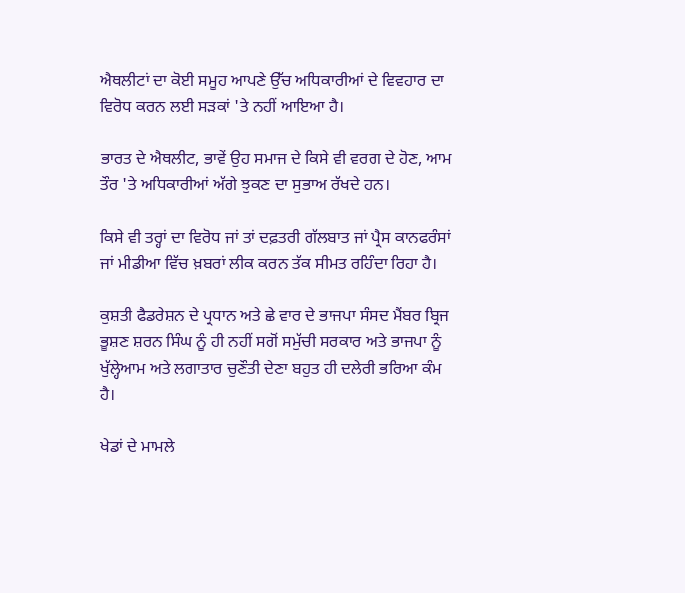ਐਥਲੀਟਾਂ ਦਾ ਕੋਈ ਸਮੂਹ ਆਪਣੇ ਉੱਚ ਅਧਿਕਾਰੀਆਂ ਦੇ ਵਿਵਹਾਰ ਦਾ ਵਿਰੋਧ ਕਰਨ ਲਈ ਸੜਕਾਂ 'ਤੇ ਨਹੀਂ ਆਇਆ ਹੈ।

ਭਾਰਤ ਦੇ ਐਥਲੀਟ, ਭਾਵੇਂ ਉਹ ਸਮਾਜ ਦੇ ਕਿਸੇ ਵੀ ਵਰਗ ਦੇ ਹੋਣ, ਆਮ ਤੌਰ 'ਤੇ ਅਧਿਕਾਰੀਆਂ ਅੱਗੇ ਝੁਕਣ ਦਾ ਸੁਭਾਅ ਰੱਖਦੇ ਹਨ।

ਕਿਸੇ ਵੀ ਤਰ੍ਹਾਂ ਦਾ ਵਿਰੋਧ ਜਾਂ ਤਾਂ ਦਫ਼ਤਰੀ ਗੱਲਬਾਤ ਜਾਂ ਪ੍ਰੈਸ ਕਾਨਫਰੰਸਾਂ ਜਾਂ ਮੀਡੀਆ ਵਿੱਚ ਖ਼ਬਰਾਂ ਲੀਕ ਕਰਨ ਤੱਕ ਸੀਮਤ ਰਹਿੰਦਾ ਰਿਹਾ ਹੈ।

ਕੁਸ਼ਤੀ ਫੈਡਰੇਸ਼ਨ ਦੇ ਪ੍ਰਧਾਨ ਅਤੇ ਛੇ ਵਾਰ ਦੇ ਭਾਜਪਾ ਸੰਸਦ ਮੈਂਬਰ ਬ੍ਰਿਜ ਭੂਸ਼ਣ ਸ਼ਰਨ ਸਿੰਘ ਨੂੰ ਹੀ ਨਹੀਂ ਸਗੋਂ ਸਮੁੱਚੀ ਸਰਕਾਰ ਅਤੇ ਭਾਜਪਾ ਨੂੰ ਖੁੱਲ੍ਹੇਆਮ ਅਤੇ ਲਗਾਤਾਰ ਚੁਣੌਤੀ ਦੇਣਾ ਬਹੁਤ ਹੀ ਦਲੇਰੀ ਭਰਿਆ ਕੰਮ ਹੈ।

ਖੇਡਾਂ ਦੇ ਮਾਮਲੇ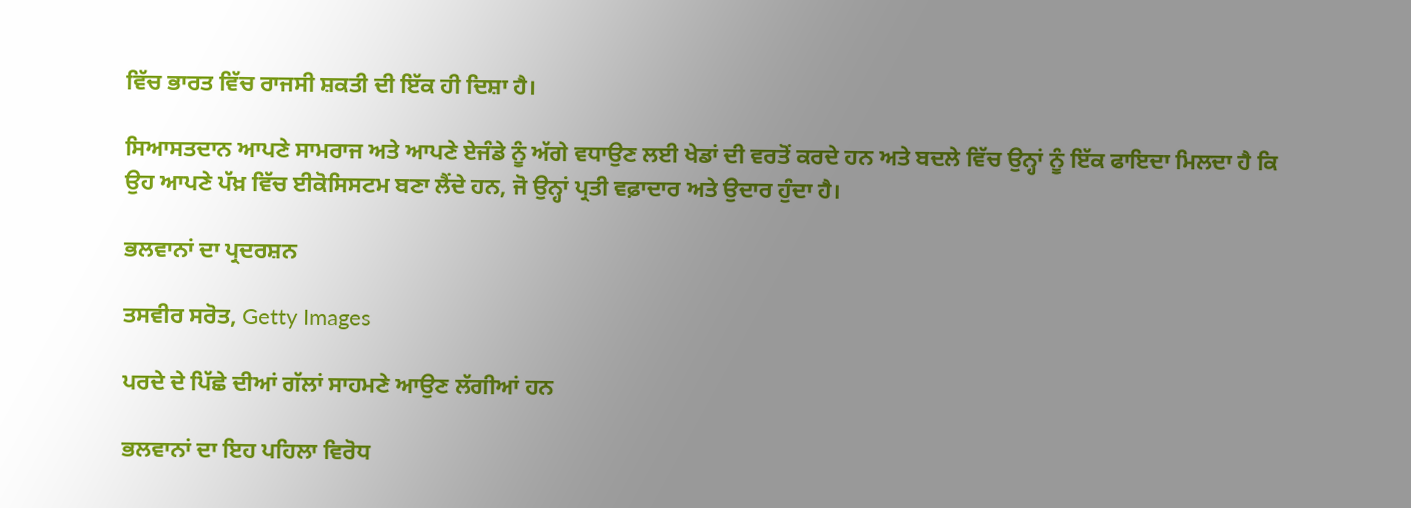ਵਿੱਚ ਭਾਰਤ ਵਿੱਚ ਰਾਜਸੀ ਸ਼ਕਤੀ ਦੀ ਇੱਕ ਹੀ ਦਿਸ਼ਾ ਹੈ।

ਸਿਆਸਤਦਾਨ ਆਪਣੇ ਸਾਮਰਾਜ ਅਤੇ ਆਪਣੇ ਏਜੰਡੇ ਨੂੰ ਅੱਗੇ ਵਧਾਉਣ ਲਈ ਖੇਡਾਂ ਦੀ ਵਰਤੋਂ ਕਰਦੇ ਹਨ ਅਤੇ ਬਦਲੇ ਵਿੱਚ ਉਨ੍ਹਾਂ ਨੂੰ ਇੱਕ ਫਾਇਦਾ ਮਿਲਦਾ ਹੈ ਕਿ ਉਹ ਆਪਣੇ ਪੱਖ਼ ਵਿੱਚ ਈਕੋਸਿਸਟਮ ਬਣਾ ਲੈਂਦੇ ਹਨ, ਜੋ ਉਨ੍ਹਾਂ ਪ੍ਰਤੀ ਵਫ਼ਾਦਾਰ ਅਤੇ ਉਦਾਰ ਹੁੰਦਾ ਹੈ।

ਭਲਵਾਨਾਂ ਦਾ ਪ੍ਰਦਰਸ਼ਨ

ਤਸਵੀਰ ਸਰੋਤ, Getty Images

ਪਰਦੇ ਦੇ ਪਿੱਛੇ ਦੀਆਂ ਗੱਲਾਂ ਸਾਹਮਣੇ ਆਉਣ ਲੱਗੀਆਂ ਹਨ

ਭਲਵਾਨਾਂ ਦਾ ਇਹ ਪਹਿਲਾ ਵਿਰੋਧ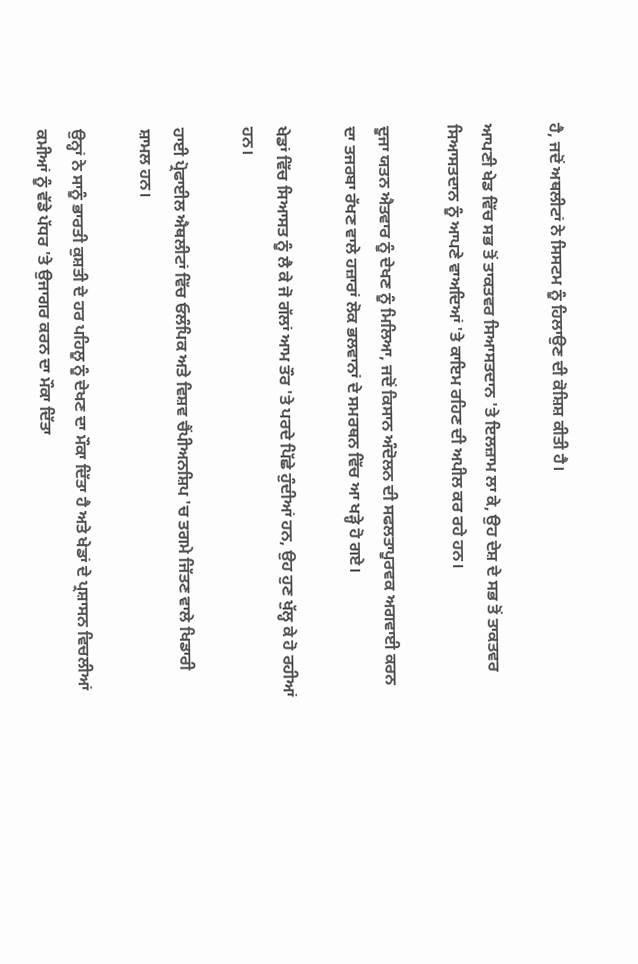ਹੈ, ਜਦੋਂ ਅਥਲੀਟਾਂ ਨੇ ਸਿਸਟਮ ਨੂੰ ਹਿਲਾਉਣ ਦੀ ਕੋਸ਼ਿਸ਼ ਕੀਤੀ ਹੈ।

ਆਪਣੀ ਖੇਡ ਵਿੱਚ ਸਭ ਤੋਂ ਤਾਕਤਵਰ ਸਿਆਸਤਦਾਨ 'ਤੇ ਇਲਜ਼ਾਮ ਲਾ ਕੇ, ਉਹ ਦੇਸ਼ ਦੇ ਸਭ ਤੋਂ ਤਾਕਤਵਰ ਸਿਆਸਤਦਾਨ ਨੂੰ ਆਪਣੇ ਵਾਅਦਿਆਂ 'ਤੇ ਕਾਇਮ ਰਹਿਣ ਦੀ ਅਪੀਲ ਕਰ ਰਹੇ ਹਨ।

ਦੂਜਾ ਯਤਨ ਐਤਵਾਰ ਨੂੰ ਦੇਖਣ ਨੂੰ ਮਿਲਿਆ, ਜਦੋਂ ਕਿਸਾਨ ਅੰਦੋਲਨ ਦੀ ਸਫਲਤਾਪੂਰਵਕ ਅਗਵਾਈ ਕਰਨ ਦਾ ਤਜਰਬਾ ਰੱਖਣ ਵਾਲੇ ਹਜ਼ਾਰਾਂ ਲੋਕ ਭਲਵਾਨਾਂ ਦੇ ਸਮਰਥਨ ਵਿੱਚ ਆ ਖੜ੍ਹੇ ਹੋ ਗਏ।

ਖੇਡਾਂ ਵਿੱਚ ਸਿਆਸਤ ਨੂੰ ਲੈ ਕੇ ਜੋ ਗੱਲਾਂ ਆਮ ਤੌਰ 'ਤੇ ਪਰਦੇ ਪਿੱਛੇ ਹੁੰਦੀਆਂ ਹਨ, ਉਹ ਹੁਣ ਖੁੱਲ੍ਹ ਕੇ ਹੋ ਰਹੀਆਂ ਹਨ।

ਹਾਈ ਪ੍ਰੋਫਾਈਲ ਐਥਲੀਟਾਂ ਵਿੱਚ ਓਲੰਪਿਕ ਅਤੇ ਵਿਸ਼ਵ ਚੈਂਪੀਅਨਸ਼ਿਪ 'ਚ ਤਗਮੇ ਜਿੱਤਣ ਵਾਲੇ ਖਿਡਾਰੀ ਸ਼ਾਮਲ ਹਨ।

ਉਨ੍ਹਾਂ ਨੇ ਸਾਨੂੰ ਭਾਰਤੀ ਕੁਸ਼ਤੀ ਦੇ ਹਰ ਪਹਿਲੂ ਨੂੰ ਦੇਖਣ ਦਾ ਮੌਕਾ ਦਿੱਤਾ ਹੈ ਅਤੇ ਖੇਡਾਂ ਦੇ ਪ੍ਰਸ਼ਾਸਨ ਵਿਚਲੀਆਂ ਕਮੀਆਂ ਨੂੰ ਵੱਡੇ ਪੱਧਰ 'ਤੇ ਉਜਾਗਰ ਕਰਨ ਦਾ ਮੌਕਾ ਦਿੱਤਾ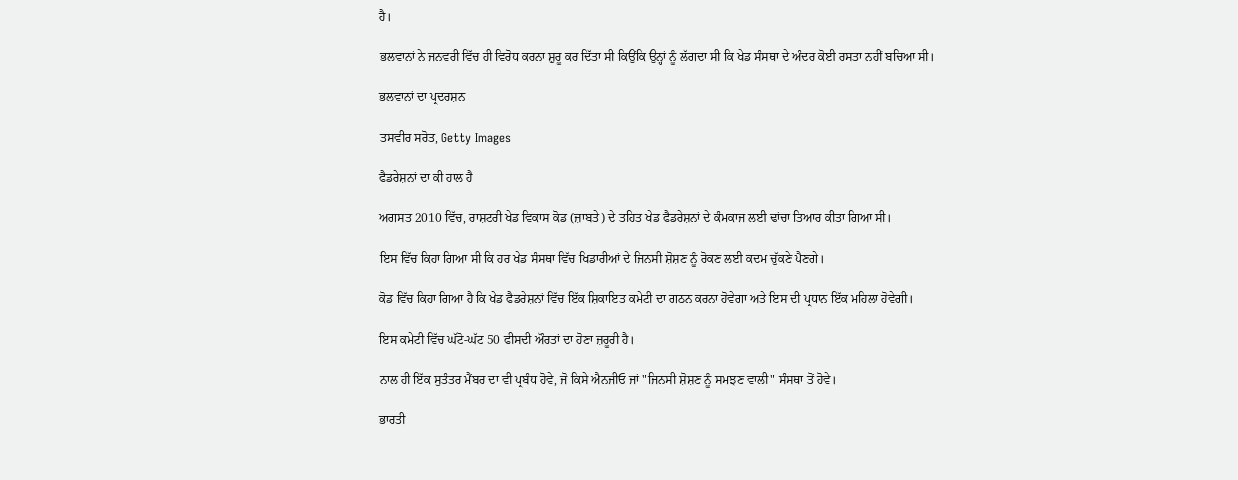ਹੈ।

ਭਲਵਾਨਾਂ ਨੇ ਜਨਵਰੀ ਵਿੱਚ ਹੀ ਵਿਰੋਧ ਕਰਨਾ ਸ਼ੁਰੂ ਕਰ ਦਿੱਤਾ ਸੀ ਕਿਉਂਕਿ ਉਨ੍ਹਾਂ ਨੂੰ ਲੱਗਦਾ ਸੀ ਕਿ ਖੇਡ ਸੰਸਥਾ ਦੇ ਅੰਦਰ ਕੋਈ ਰਸਤਾ ਨਹੀਂ ਬਚਿਆ ਸੀ।

ਭਲਵਾਨਾਂ ਦਾ ਪ੍ਰਦਰਸ਼ਨ

ਤਸਵੀਰ ਸਰੋਤ, Getty Images

ਫੈਡਰੇਸ਼ਨਾਂ ਦਾ ਕੀ ਹਾਲ ਹੈ

ਅਗਸਤ 2010 ਵਿੱਚ, ਰਾਸ਼ਟਰੀ ਖੇਡ ਵਿਕਾਸ ਕੋਡ (ਜ਼ਾਬਤੇ) ਦੇ ਤਹਿਤ ਖੇਡ ਫੈਡਰੇਸ਼ਨਾਂ ਦੇ ਕੰਮਕਾਜ ਲਈ ਢਾਂਚਾ ਤਿਆਰ ਕੀਤਾ ਗਿਆ ਸੀ।

ਇਸ ਵਿੱਚ ਕਿਹਾ ਗਿਆ ਸੀ ਕਿ ਹਰ ਖੇਡ ਸੰਸਥਾ ਵਿੱਚ ਖਿਡਾਰੀਆਂ ਦੇ ਜਿਨਸੀ ਸ਼ੋਸ਼ਣ ਨੂੰ ਰੋਕਣ ਲਈ ਕਦਮ ਚੁੱਕਣੇ ਪੈਣਗੇ।

ਕੋਡ ਵਿੱਚ ਕਿਹਾ ਗਿਆ ਹੈ ਕਿ ਖੇਡ ਫੈਡਰੇਸ਼ਨਾਂ ਵਿੱਚ ਇੱਕ ਸ਼ਿਕਾਇਤ ਕਮੇਟੀ ਦਾ ਗਠਨ ਕਰਨਾ ਹੋਵੇਗਾ ਅਤੇ ਇਸ ਦੀ ਪ੍ਰਧਾਨ ਇੱਕ ਮਹਿਲਾ ਹੋਵੇਗੀ।

ਇਸ ਕਮੇਟੀ ਵਿੱਚ ਘੱਟੋ-ਘੱਟ 50 ਫੀਸਦੀ ਔਰਤਾਂ ਦਾ ਹੋਣਾ ਜ਼ਰੂਰੀ ਹੈ।

ਨਾਲ ਹੀ ਇੱਕ ਸੁਤੰਤਰ ਮੈਂਬਰ ਦਾ ਵੀ ਪ੍ਰਬੰਧ ਹੋਵੇ, ਜੋ ਕਿਸੇ ਐਨਜੀਓ ਜਾਂ "ਜਿਨਸੀ ਸ਼ੋਸ਼ਣ ਨੂੰ ਸਮਝਣ ਵਾਲੀ" ਸੰਸਥਾ ਤੋਂ ਹੋਵੇ।

ਭਾਰਤੀ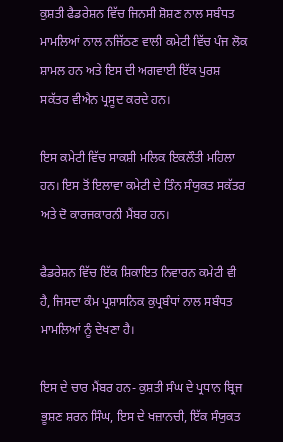ਕੁਸ਼ਤੀ ਫੈਡਰੇਸ਼ਨ ਵਿੱਚ ਜਿਨਸੀ ਸ਼ੋਸ਼ਣ ਨਾਲ ਸਬੰਧਤ ਮਾਮਲਿਆਂ ਨਾਲ ਨਜਿੱਠਣ ਵਾਲੀ ਕਮੇਟੀ ਵਿੱਚ ਪੰਜ ਲੋਕ ਸ਼ਾਮਲ ਹਨ ਅਤੇ ਇਸ ਦੀ ਅਗਵਾਈ ਇੱਕ ਪੁਰਸ਼ ਸਕੱਤਰ ਵੀਐਨ ਪ੍ਰਸੂਦ ਕਰਦੇ ਹਨ।

ਇਸ ਕਮੇਟੀ ਵਿੱਚ ਸਾਕਸ਼ੀ ਮਲਿਕ ਇਕਲੌਤੀ ਮਹਿਲਾ ਹਨ। ਇਸ ਤੋਂ ਇਲਾਵਾ ਕਮੇਟੀ ਦੇ ਤਿੰਨ ਸੰਯੁਕਤ ਸਕੱਤਰ ਅਤੇ ਦੋ ਕਾਰਜਕਾਰਨੀ ਮੈਂਬਰ ਹਨ।

ਫੈਡਰੇਸ਼ਨ ਵਿੱਚ ਇੱਕ ਸ਼ਿਕਾਇਤ ਨਿਵਾਰਨ ਕਮੇਟੀ ਵੀ ਹੈ, ਜਿਸਦਾ ਕੰਮ ਪ੍ਰਸ਼ਾਸਨਿਕ ਕੁਪ੍ਰਬੰਧਾਂ ਨਾਲ ਸਬੰਧਤ ਮਾਮਲਿਆਂ ਨੂੰ ਦੇਖਣਾ ਹੈ।

ਇਸ ਦੇ ਚਾਰ ਮੈਂਬਰ ਹਨ- ਕੁਸ਼ਤੀ ਸੰਘ ਦੇ ਪ੍ਰਧਾਨ ਬ੍ਰਿਜ ਭੂਸ਼ਣ ਸ਼ਰਨ ਸਿੰਘ, ਇਸ ਦੇ ਖਜ਼ਾਨਚੀ, ਇੱਕ ਸੰਯੁਕਤ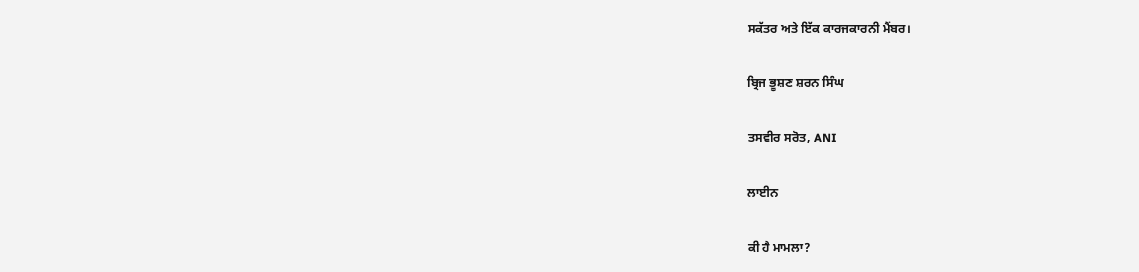ਸਕੱਤਰ ਅਤੇ ਇੱਕ ਕਾਰਜਕਾਰਨੀ ਮੈਂਬਰ।

ਬ੍ਰਿਜ ਭੂਸ਼ਣ ਸ਼ਰਨ ਸਿੰਘ

ਤਸਵੀਰ ਸਰੋਤ, ANI

ਲਾਈਨ

ਕੀ ਹੈ ਮਾਮਲਾ?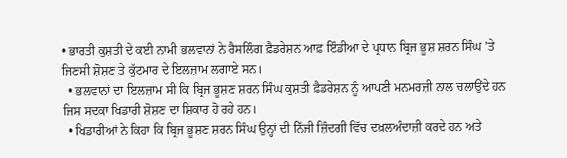• ਭਾਰਤੀ ਕੁਸ਼ਤੀ ਦੇ ਕਈ ਨਾਮੀ ਭਲਵਾਨਾਂ ਨੇ ਰੈਸਲਿੰਗ ਫ਼ੈਡਰੇਸ਼ਨ ਆਫ਼ ਇੰਡੀਆ ਦੇ ਪ੍ਰਧਾਨ ਬ੍ਰਿਜ ਭੂਸ਼ ਸ਼ਰਨ ਸਿੰਘ ’ਤੇ ਜਿਣਸੀ ਸ਼ੋਸ਼ਣ ਤੇ ਕੁੱਟਮਾਰ ਦੇ ਇਲਜ਼ਾਮ ਲਗਾਏ ਸਨ।
  • ਭਲਵਾਨਾਂ ਦਾ ਇਲਜ਼ਾਮ ਸੀ ਕਿ ਬ੍ਰਿਜ ਭੂਸ਼ਣ ਸ਼ਰਨ ਸਿੰਘ ਕੁਸ਼ਤੀ ਫ਼ੈਡਰੇਸ਼ਨ ਨੂੰ ਆਪਣੀ ਮਨਮਰਜ਼ੀ ਨਾਲ ਚਲਾਉਂਦੇ ਹਨ ਜਿਸ ਸਦਕਾ ਖਿਡਾਰੀ ਸ਼ੋਸ਼ਣ ਦਾ ਸ਼ਿਕਾਰ ਹੋ ਰਹੇ ਹਨ।
  • ਖਿਡਾਰੀਆਂ ਨੇ ਕਿਹਾ ਕਿ ਬ੍ਰਿਜ ਭੂਸ਼ਣ ਸ਼ਰਨ ਸਿੰਘ ਉਨ੍ਹਾਂ ਦੀ ਨਿੱਜੀ ਜ਼ਿੰਦਗੀ ਵਿੱਚ ਦਖ਼ਲਅੰਦਾਜ਼ੀ ਕਰਦੇ ਹਨ ਅਤੇ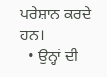ਪਰੇਸ਼ਾਨ ਕਰਦੇ ਹਨ।
  • ਉਨ੍ਹਾਂ ਦੀ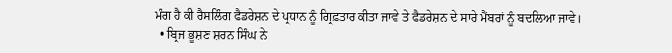ਮੰਗ ਹੈ ਕੀ ਰੈਸਲਿੰਗ ਫੈਡਰੇਸ਼ਨ ਦੇ ਪ੍ਰਧਾਨ ਨੂੰ ਗ੍ਰਿਫ਼ਤਾਰ ਕੀਤਾ ਜਾਵੇ ਤੇ ਫੈਡਰੇਸ਼ਨ ਦੇ ਸਾਰੇ ਮੈਂਬਰਾਂ ਨੂੰ ਬਦਲਿਆ ਜਾਵੇ।
  • ਬ੍ਰਿਜ ਭੂਸ਼ਣ ਸ਼ਰਨ ਸਿੰਘ ਨੇ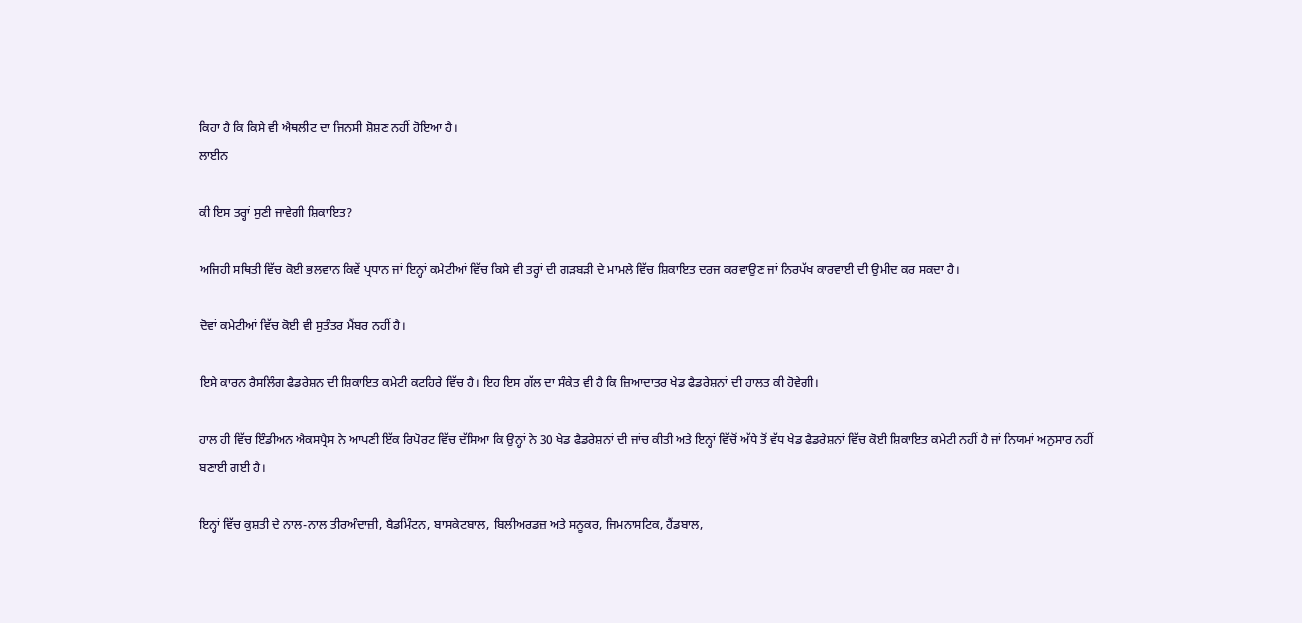ਕਿਹਾ ਹੈ ਕਿ ਕਿਸੇ ਵੀ ਐਥਲੀਟ ਦਾ ਜਿਨਸੀ ਸ਼ੋਸ਼ਣ ਨਹੀਂ ਹੋਇਆ ਹੈ।
ਲਾਈਨ

ਕੀ ਇਸ ਤਰ੍ਹਾਂ ਸੁਣੀ ਜਾਵੇਗੀ ਸ਼ਿਕਾਇਤ?

ਅਜਿਹੀ ਸਥਿਤੀ ਵਿੱਚ ਕੋਈ ਭਲਵਾਨ ਕਿਵੇਂ ਪ੍ਰਧਾਨ ਜਾਂ ਇਨ੍ਹਾਂ ਕਮੇਟੀਆਂ ਵਿੱਚ ਕਿਸੇ ਵੀ ਤਰ੍ਹਾਂ ਦੀ ਗੜਬੜੀ ਦੇ ਮਾਮਲੇ ਵਿੱਚ ਸ਼ਿਕਾਇਤ ਦਰਜ ਕਰਵਾਉਣ ਜਾਂ ਨਿਰਪੱਖ ਕਾਰਵਾਈ ਦੀ ਉਮੀਦ ਕਰ ਸਕਦਾ ਹੈ।

ਦੋਵਾਂ ਕਮੇਟੀਆਂ ਵਿੱਚ ਕੋਈ ਵੀ ਸੁਤੰਤਰ ਮੈਂਬਰ ਨਹੀਂ ਹੈ।

ਇਸੇ ਕਾਰਨ ਰੈਸਲਿੰਗ ਫੈਡਰੇਸ਼ਨ ਦੀ ਸ਼ਿਕਾਇਤ ਕਮੇਟੀ ਕਟਹਿਰੇ ਵਿੱਚ ਹੈ। ਇਹ ਇਸ ਗੱਲ ਦਾ ਸੰਕੇਤ ਵੀ ਹੈ ਕਿ ਜ਼ਿਆਦਾਤਰ ਖੇਡ ਫੈਡਰੇਸ਼ਨਾਂ ਦੀ ਹਾਲਤ ਕੀ ਹੋਵੇਗੀ।

ਹਾਲ ਹੀ ਵਿੱਚ ਇੰਡੀਅਨ ਐਕਸਪ੍ਰੈਸ ਨੇ ਆਪਣੀ ਇੱਕ ਰਿਪੋਰਟ ਵਿੱਚ ਦੱਸਿਆ ਕਿ ਉਨ੍ਹਾਂ ਨੇ 30 ਖੇਡ ਫੈਡਰੇਸ਼ਨਾਂ ਦੀ ਜਾਂਚ ਕੀਤੀ ਅਤੇ ਇਨ੍ਹਾਂ ਵਿੱਚੋਂ ਅੱਧੇ ਤੋਂ ਵੱਧ ਖੇਡ ਫੈਡਰੇਸ਼ਨਾਂ ਵਿੱਚ ਕੋਈ ਸ਼ਿਕਾਇਤ ਕਮੇਟੀ ਨਹੀਂ ਹੈ ਜਾਂ ਨਿਯਮਾਂ ਅਨੁਸਾਰ ਨਹੀਂ ਬਣਾਈ ਗਈ ਹੈ।

ਇਨ੍ਹਾਂ ਵਿੱਚ ਕੁਸ਼ਤੀ ਦੇ ਨਾਲ-ਨਾਲ ਤੀਰਅੰਦਾਜ਼ੀ, ਬੈਡਮਿੰਟਨ, ਬਾਸਕੇਟਬਾਲ, ਬਿਲੀਅਰਡਜ਼ ਅਤੇ ਸਨੂਕਰ, ਜਿਮਨਾਸਟਿਕ, ਹੈਂਡਬਾਲ,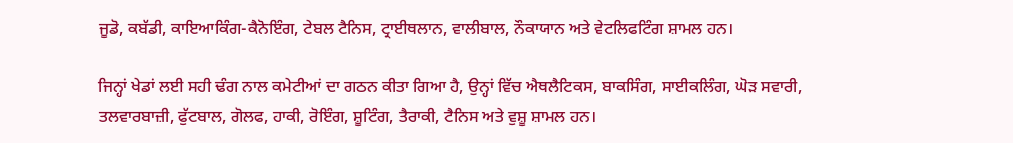ਜੂਡੋ, ਕਬੱਡੀ, ਕਾਇਆਕਿੰਗ-ਕੈਨੋਇੰਗ, ਟੇਬਲ ਟੈਨਿਸ, ਟ੍ਰਾਈਥਲਾਨ, ਵਾਲੀਬਾਲ, ਨੌਕਾਯਾਨ ਅਤੇ ਵੇਟਲਿਫਟਿੰਗ ਸ਼ਾਮਲ ਹਨ।

ਜਿਨ੍ਹਾਂ ਖੇਡਾਂ ਲਈ ਸਹੀ ਢੰਗ ਨਾਲ ਕਮੇਟੀਆਂ ਦਾ ਗਠਨ ਕੀਤਾ ਗਿਆ ਹੈ, ਉਨ੍ਹਾਂ ਵਿੱਚ ਐਥਲੈਟਿਕਸ, ਬਾਕਸਿੰਗ, ਸਾਈਕਲਿੰਗ, ਘੋੜ ਸਵਾਰੀ, ਤਲਵਾਰਬਾਜ਼ੀ, ਫੁੱਟਬਾਲ, ਗੋਲਫ, ਹਾਕੀ, ਰੋਇੰਗ, ਸ਼ੂਟਿੰਗ, ਤੈਰਾਕੀ, ਟੈਨਿਸ ਅਤੇ ਵੁਸ਼ੂ ਸ਼ਾਮਲ ਹਨ।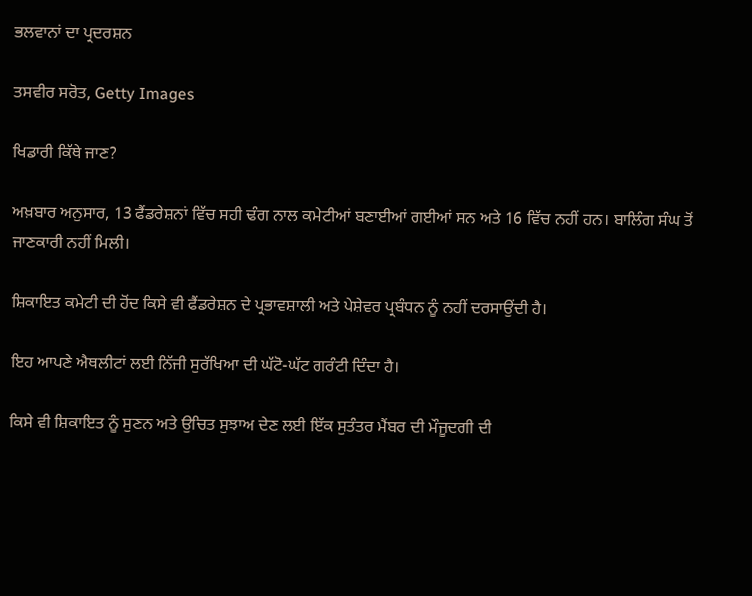ਭਲਵਾਨਾਂ ਦਾ ਪ੍ਰਦਰਸ਼ਨ

ਤਸਵੀਰ ਸਰੋਤ, Getty Images

ਖਿਡਾਰੀ ਕਿੱਥੇ ਜਾਣ?

ਅਖ਼ਬਾਰ ਅਨੁਸਾਰ, 13 ਫੈਂਡਰੇਸ਼ਨਾਂ ਵਿੱਚ ਸਹੀ ਢੰਗ ਨਾਲ ਕਮੇਟੀਆਂ ਬਣਾਈਆਂ ਗਈਆਂ ਸਨ ਅਤੇ 16 ਵਿੱਚ ਨਹੀਂ ਹਨ। ਬਾਲਿੰਗ ਸੰਘ ਤੋਂ ਜਾਣਕਾਰੀ ਨਹੀਂ ਮਿਲੀ।

ਸ਼ਿਕਾਇਤ ਕਮੇਟੀ ਦੀ ਹੋਂਦ ਕਿਸੇ ਵੀ ਫੈਂਡਰੇਸ਼ਨ ਦੇ ਪ੍ਰਭਾਵਸ਼ਾਲੀ ਅਤੇ ਪੇਸ਼ੇਵਰ ਪ੍ਰਬੰਧਨ ਨੂੰ ਨਹੀਂ ਦਰਸਾਉਂਦੀ ਹੈ।

ਇਹ ਆਪਣੇ ਐਥਲੀਟਾਂ ਲਈ ਨਿੱਜੀ ਸੁਰੱਖਿਆ ਦੀ ਘੱਟੋ-ਘੱਟ ਗਰੰਟੀ ਦਿੰਦਾ ਹੈ।

ਕਿਸੇ ਵੀ ਸ਼ਿਕਾਇਤ ਨੂੰ ਸੁਣਨ ਅਤੇ ਉਚਿਤ ਸੁਝਾਅ ਦੇਣ ਲਈ ਇੱਕ ਸੁਤੰਤਰ ਮੈਂਬਰ ਦੀ ਮੌਜੂਦਗੀ ਦੀ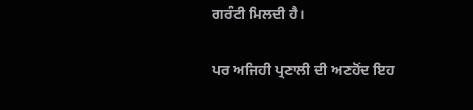ਗਰੰਟੀ ਮਿਲਦੀ ਹੈ।

ਪਰ ਅਜਿਹੀ ਪ੍ਰਣਾਲੀ ਦੀ ਅਣਹੋਂਦ ਇਹ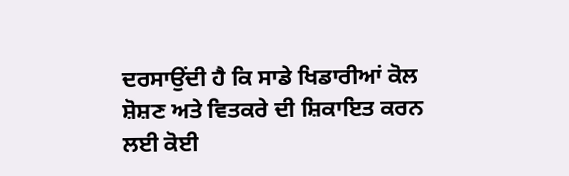ਦਰਸਾਉਂਦੀ ਹੈ ਕਿ ਸਾਡੇ ਖਿਡਾਰੀਆਂ ਕੋਲ ਸ਼ੋਸ਼ਣ ਅਤੇ ਵਿਤਕਰੇ ਦੀ ਸ਼ਿਕਾਇਤ ਕਰਨ ਲਈ ਕੋਈ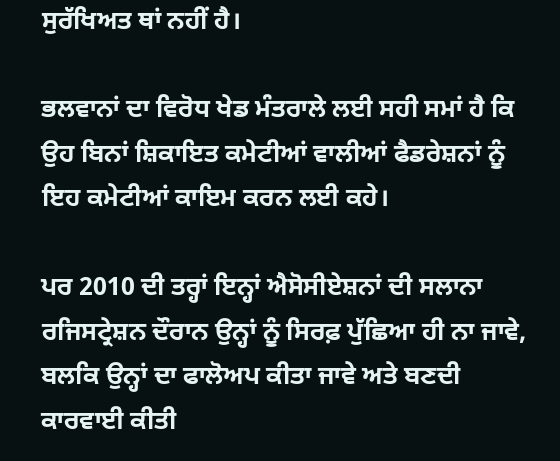ਸੁਰੱਖਿਅਤ ਥਾਂ ਨਹੀਂ ਹੈ।

ਭਲਵਾਨਾਂ ਦਾ ਵਿਰੋਧ ਖੇਡ ਮੰਤਰਾਲੇ ਲਈ ਸਹੀ ਸਮਾਂ ਹੈ ਕਿ ਉਹ ਬਿਨਾਂ ਸ਼ਿਕਾਇਤ ਕਮੇਟੀਆਂ ਵਾਲੀਆਂ ਫੈਡਰੇਸ਼ਨਾਂ ਨੂੰ ਇਹ ਕਮੇਟੀਆਂ ਕਾਇਮ ਕਰਨ ਲਈ ਕਹੇ।

ਪਰ 2010 ਦੀ ਤਰ੍ਹਾਂ ਇਨ੍ਹਾਂ ਐਸੋਸੀਏਸ਼ਨਾਂ ਦੀ ਸਲਾਨਾ ਰਜਿਸਟ੍ਰੇਸ਼ਨ ਦੌਰਾਨ ਉਨ੍ਹਾਂ ਨੂੰ ਸਿਰਫ਼ ਪੁੱਛਿਆ ਹੀ ਨਾ ਜਾਵੇ, ਬਲਕਿ ਉਨ੍ਹਾਂ ਦਾ ਫਾਲੋਅਪ ਕੀਤਾ ਜਾਵੇ ਅਤੇ ਬਣਦੀ ਕਾਰਵਾਈ ਕੀਤੀ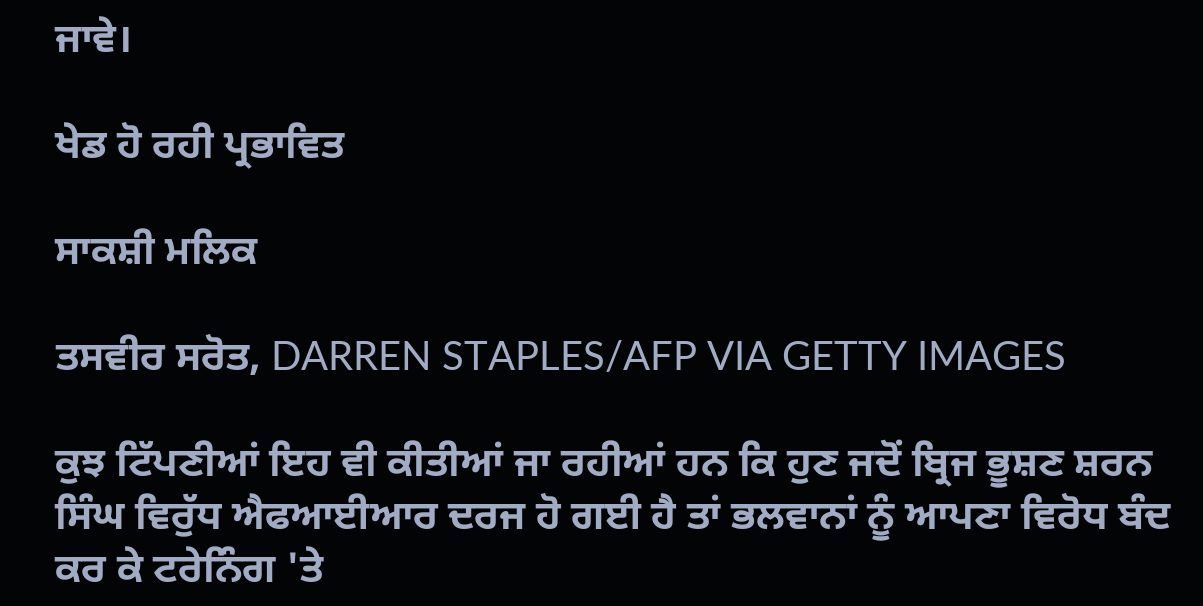ਜਾਵੇ।

ਖੇਡ ਹੋ ਰਹੀ ਪ੍ਰਭਾਵਿਤ

ਸਾਕਸ਼ੀ ਮਲਿਕ

ਤਸਵੀਰ ਸਰੋਤ, DARREN STAPLES/AFP VIA GETTY IMAGES

ਕੁਝ ਟਿੱਪਣੀਆਂ ਇਹ ਵੀ ਕੀਤੀਆਂ ਜਾ ਰਹੀਆਂ ਹਨ ਕਿ ਹੁਣ ਜਦੋਂ ਬ੍ਰਿਜ ਭੂਸ਼ਣ ਸ਼ਰਨ ਸਿੰਘ ਵਿਰੁੱਧ ਐਫਆਈਆਰ ਦਰਜ ਹੋ ਗਈ ਹੈ ਤਾਂ ਭਲਵਾਨਾਂ ਨੂੰ ਆਪਣਾ ਵਿਰੋਧ ਬੰਦ ਕਰ ਕੇ ਟਰੇਨਿੰਗ 'ਤੇ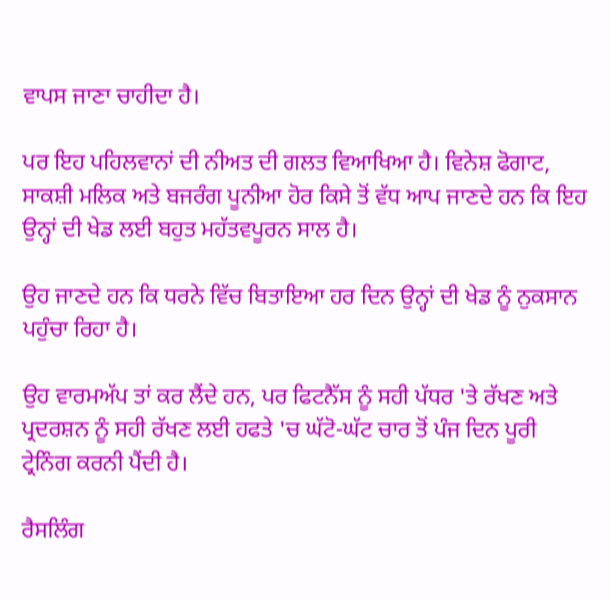ਵਾਪਸ ਜਾਣਾ ਚਾਹੀਦਾ ਹੈ।

ਪਰ ਇਹ ਪਹਿਲਵਾਨਾਂ ਦੀ ਨੀਅਤ ਦੀ ਗਲਤ ਵਿਆਖਿਆ ਹੈ। ਵਿਨੇਸ਼ ਫੋਗਾਟ, ਸਾਕਸ਼ੀ ਮਲਿਕ ਅਤੇ ਬਜਰੰਗ ਪੂਨੀਆ ਹੋਰ ਕਿਸੇ ਤੋਂ ਵੱਧ ਆਪ ਜਾਣਦੇ ਹਨ ਕਿ ਇਹ ਉਨ੍ਹਾਂ ਦੀ ਖੇਡ ਲਈ ਬਹੁਤ ਮਹੱਤਵਪੂਰਨ ਸਾਲ ਹੈ।

ਉਹ ਜਾਣਦੇ ਹਨ ਕਿ ਧਰਨੇ ਵਿੱਚ ਬਿਤਾਇਆ ਹਰ ਦਿਨ ਉਨ੍ਹਾਂ ਦੀ ਖੇਡ ਨੂੰ ਨੁਕਸਾਨ ਪਹੁੰਚਾ ਰਿਹਾ ਹੈ।

ਉਹ ਵਾਰਮਅੱਪ ਤਾਂ ਕਰ ਲੈਂਦੇ ਹਨ, ਪਰ ਫਿਟਨੈੱਸ ਨੂੰ ਸਹੀ ਪੱਧਰ 'ਤੇ ਰੱਖਣ ਅਤੇ ਪ੍ਰਦਰਸ਼ਨ ਨੂੰ ਸਹੀ ਰੱਖਣ ਲਈ ਹਫਤੇ 'ਚ ਘੱਟੋ-ਘੱਟ ਚਾਰ ਤੋਂ ਪੰਜ ਦਿਨ ਪੂਰੀ ਟ੍ਰੇਨਿੰਗ ਕਰਨੀ ਪੈਂਦੀ ਹੈ।

ਰੈਸਲਿੰਗ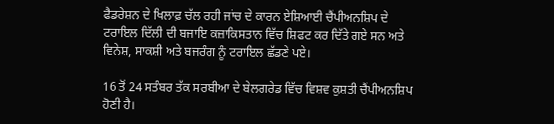ਫੈਡਰੇਸ਼ਨ ਦੇ ਖਿਲਾਫ਼ ਚੱਲ ਰਹੀ ਜਾਂਚ ਦੇ ਕਾਰਨ ਏਸ਼ਿਆਈ ਚੈਂਪੀਅਨਸ਼ਿਪ ਦੇ ਟਰਾਇਲ ਦਿੱਲੀ ਦੀ ਬਜਾਇ ਕਜ਼ਾਕਿਸਤਾਨ ਵਿੱਚ ਸ਼ਿਫਟ ਕਰ ਦਿੱਤੇ ਗਏ ਸਨ ਅਤੇ ਵਿਨੇਸ਼, ਸਾਕਸ਼ੀ ਅਤੇ ਬਜਰੰਗ ਨੂੰ ਟਰਾਇਲ ਛੱਡਣੇ ਪਏ।

16 ਤੋਂ 24 ਸਤੰਬਰ ਤੱਕ ਸਰਬੀਆ ਦੇ ਬੇਲਗਰੇਡ ਵਿੱਚ ਵਿਸ਼ਵ ਕੁਸ਼ਤੀ ਚੈਂਪੀਅਨਸ਼ਿਪ ਹੋਣੀ ਹੈ।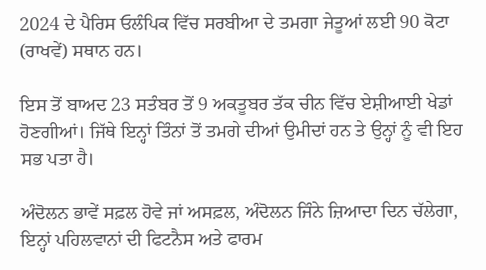2024 ਦੇ ਪੈਰਿਸ ਓਲੰਪਿਕ ਵਿੱਚ ਸਰਬੀਆ ਦੇ ਤਮਗਾ ਜੇਤੂਆਂ ਲਈ 90 ਕੋਟਾ (ਰਾਖਵੇਂ) ਸਥਾਨ ਹਨ।

ਇਸ ਤੋਂ ਬਾਅਦ 23 ਸਤੰਬਰ ਤੋਂ 9 ਅਕਤੂਬਰ ਤੱਕ ਚੀਨ ਵਿੱਚ ਏਸ਼ੀਆਈ ਖੇਡਾਂ ਹੋਣਗੀਆਂ। ਜਿੱਥੇ ਇਨ੍ਹਾਂ ਤਿੰਨਾਂ ਤੋਂ ਤਮਗੇ ਦੀਆਂ ਉਮੀਦਾਂ ਹਨ ਤੇ ਉਨ੍ਹਾਂ ਨੂੰ ਵੀ ਇਹ ਸਭ ਪਤਾ ਹੈ।

ਅੰਦੋਲਨ ਭਾਵੇਂ ਸਫ਼ਲ ਹੋਵੇ ਜਾਂ ਅਸਫ਼ਲ, ਅੰਦੋਲਨ ਜਿੰਨੇ ਜ਼ਿਆਦਾ ਦਿਨ ਚੱਲੇਗਾ, ਇਨ੍ਹਾਂ ਪਹਿਲਵਾਨਾਂ ਦੀ ਫਿਟਨੈਸ ਅਤੇ ਫਾਰਮ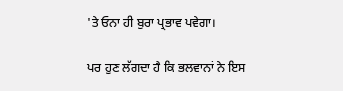'ਤੇ ਓਨਾ ਹੀ ਬੁਰਾ ਪ੍ਰਭਾਵ ਪਵੇਗਾ।

ਪਰ ਹੁਣ ਲੱਗਦਾ ਹੈ ਕਿ ਭਲਵਾਨਾਂ ਨੇ ਇਸ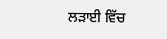ਲੜਾਈ ਵਿੱਚ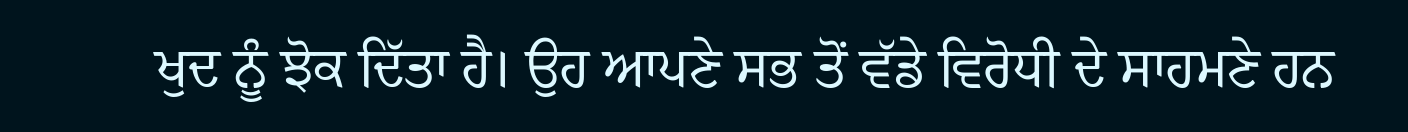ਖੁਦ ਨੂੰ ਝੋਕ ਦਿੱਤਾ ਹੈ। ਉਹ ਆਪਣੇ ਸਭ ਤੋਂ ਵੱਡੇ ਵਿਰੋਧੀ ਦੇ ਸਾਹਮਣੇ ਹਨ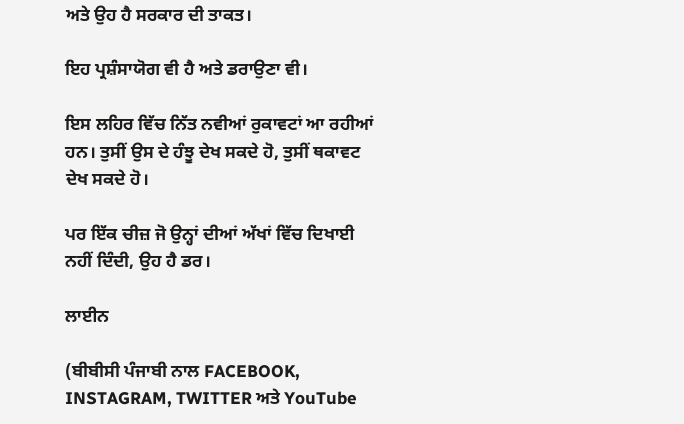ਅਤੇ ਉਹ ਹੈ ਸਰਕਾਰ ਦੀ ਤਾਕਤ।

ਇਹ ਪ੍ਰਸ਼ੰਸਾਯੋਗ ਵੀ ਹੈ ਅਤੇ ਡਰਾਉਣਾ ਵੀ।

ਇਸ ਲਹਿਰ ਵਿੱਚ ਨਿੱਤ ਨਵੀਆਂ ਰੁਕਾਵਟਾਂ ਆ ਰਹੀਆਂ ਹਨ। ਤੁਸੀਂ ਉਸ ਦੇ ਹੰਝੂ ਦੇਖ ਸਕਦੇ ਹੋ, ਤੁਸੀਂ ਥਕਾਵਟ ਦੇਖ ਸਕਦੇ ਹੋ।

ਪਰ ਇੱਕ ਚੀਜ਼ ਜੋ ਉਨ੍ਹਾਂ ਦੀਆਂ ਅੱਖਾਂ ਵਿੱਚ ਦਿਖਾਈ ਨਹੀਂ ਦਿੰਦੀ, ਉਹ ਹੈ ਡਰ।

ਲਾਈਨ

(ਬੀਬੀਸੀ ਪੰਜਾਬੀ ਨਾਲ FACEBOOK, INSTAGRAM, TWITTER ਅਤੇ YouTube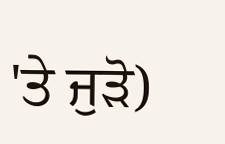'ਤੇ ਜੁੜੋ)